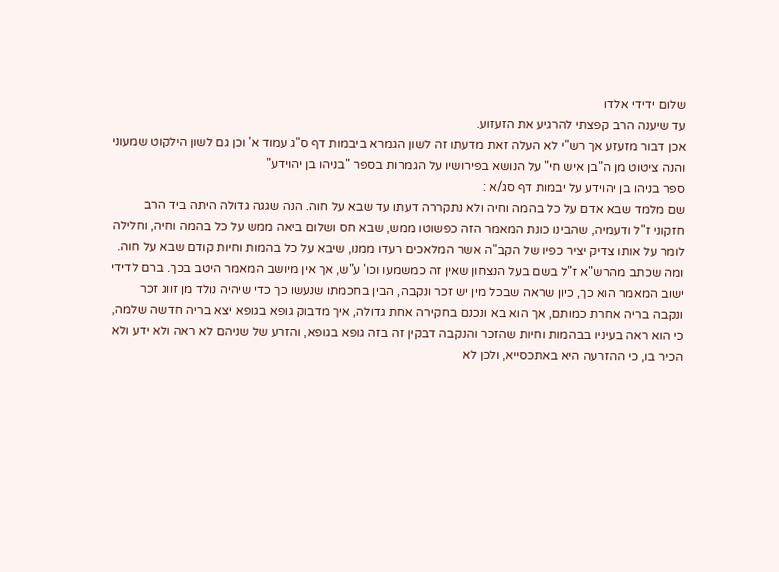שלום ידידי אלדו
עד שיענה הרב קפצתי להרגיע את הזעזוע.
אכן דבור מזעזע אך רש"י לא העלה זאת מדעתו זה לשון הגמרא ביבמות דף ס"ג עמוד א' וכן גם לשון הילקוט שמעוני
והנה ציטוט מן ה"בן איש חי" על הנושא בפירושיו על הגמרות בספר "בניהו בן יהוידע"
ספר בניהו בן יהוידע על יבמות דף סג/א :
שם מלמד שבא אדם על כל בהמה וחיה ולא נתקררה דעתו עד שבא על חוה. הנה שגגה גדולה היתה ביד הרב חזקוני ז"ל ודעמיה, שהבינו כונת המאמר הזה כפשוטו ממש, שבא חס ושלום ביאה ממש על כל בהמה וחיה, וחלילה לומר על אותו צדיק יציר כפיו של הקב"ה אשר המלאכים רעדו ממנו, שיבא על כל בהמות וחיות קודם שבא על חוה. ומה שכתב מהרש"א ז"ל בשם בעל הנצחון שאין זה כמשמעו וכו' ע"ש, אך אין מיושב המאמר היטב בכך. ברם לדידי ישוב המאמר הוא כך, כיון שראה שבכל מין יש זכר ונקבה, הבין בחכמתו שנעשו כך כדי שיהיה נולד מן זווג זכר ונקבה בריה אחרת כמותם, אך הוא בא ונכנם בחקירה אחת גדולה, איך מדבוק גופא בגופא יצא בריה חדשה שלמה, כי הוא ראה בעיניו בבהמות וחיות שהזכר והנקבה דבקין זה בזה גופא בגופא, והזרע של שניהם לא ראה ולא ידע ולא הכיר בו, כי ההזרעה היא באתכסייא, ולכן לא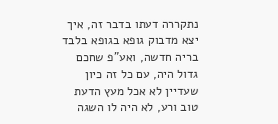נתקררה דעתו בדבר זה, איך יצא מדבוק גופא בגופא בלבד בריה חדשה, ואע"פ שחכם גדול היה, עם כל זה כיון שעדיין לא אכל מעץ הדעת טוב ורע, לא היה לו השגה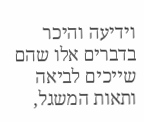וידיעה והיכר בדברים אלו שהם שייכים לביאה ותאות המשגל,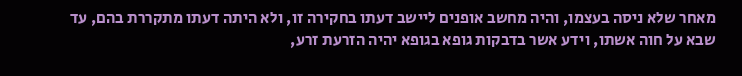מאחר שלא ניסה בעצמו, והיה מחשב אופנים ליישב דעתו בחקירה זו, ולא היתה דעתו מתקררת בהם, עד שבא על חוה אשתו, וידע אשר בדבקות גופא בגופא יהיה הזרעת זרע,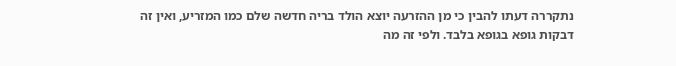נתקררה דעתו להבין כי מן ההזרעה יוצא הולד בריה חדשה שלם כמו המזריע, ואין זה דבקות גופא בגופא בלבד. ולפי זה מה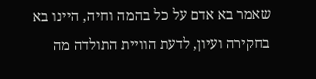שאמר בא אדם על כל בהמה וחיה, היינו בא בחקירה ועיון, לדעת הוויית התולדה מה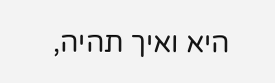היא ואיך תהיה,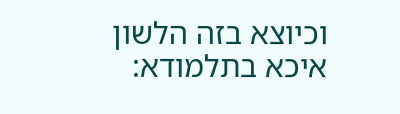וכיוצא בזה הלשון איכא בתלמודא: